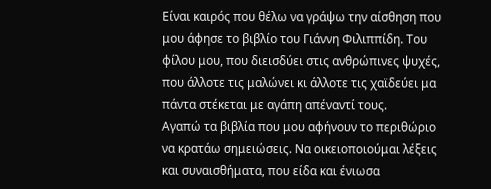Είναι καιρός που θέλω να γράψω την αίσθηση που μου άφησε το βιβλίο του Γιάννη Φιλιππίδη. Του φίλου μου, που διεισδύει στις ανθρώπινες ψυχές, που άλλοτε τις μαλώνει κι άλλοτε τις χαϊδεύει μα πάντα στέκεται με αγάπη απέναντί τους.
Αγαπώ τα βιβλία που μου αφήνουν το περιθώριο να κρατάω σημειώσεις. Να οικειοποιούμαι λέξεις και συναισθήματα, που είδα και ένιωσα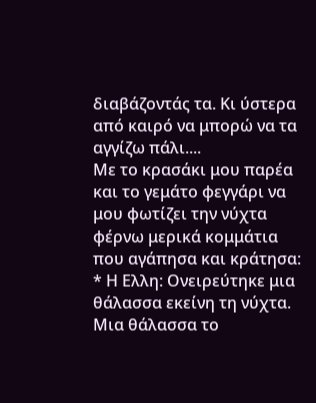διαβάζοντάς τα. Κι ύστερα από καιρό να μπορώ να τα αγγίζω πάλι....
Με το κρασάκι μου παρέα και το γεμάτο φεγγάρι να μου φωτίζει την νύχτα φέρνω μερικά κομμάτια που αγάπησα και κράτησα:
* Η Ελλη: Ονειρεύτηκε μια θάλασσα εκείνη τη νύχτα. Μια θάλασσα το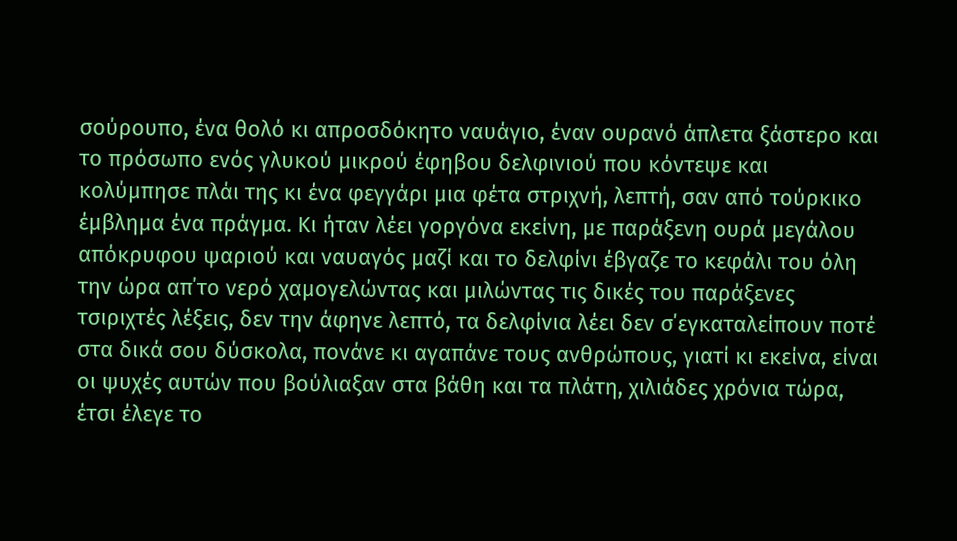σούρουπο, ένα θολό κι απροσδόκητο ναυάγιο, έναν ουρανό άπλετα ξάστερο και το πρόσωπο ενός γλυκού μικρού έφηβου δελφινιού που κόντεψε και κολύμπησε πλάι της κι ένα φεγγάρι μια φέτα στριχνή, λεπτή, σαν από τούρκικο έμβλημα ένα πράγμα. Κι ήταν λέει γοργόνα εκείνη, με παράξενη ουρά μεγάλου απόκρυφου ψαριού και ναυαγός μαζί και το δελφίνι έβγαζε το κεφάλι του όλη την ώρα απ΄το νερό χαμογελώντας και μιλώντας τις δικές του παράξενες τσιριχτές λέξεις, δεν την άφηνε λεπτό, τα δελφίνια λέει δεν σ΄εγκαταλείπουν ποτέ στα δικά σου δύσκολα, πονάνε κι αγαπάνε τους ανθρώπους, γιατί κι εκείνα, είναι οι ψυχές αυτών που βούλιαξαν στα βάθη και τα πλάτη, χιλιάδες χρόνια τώρα, έτσι έλεγε το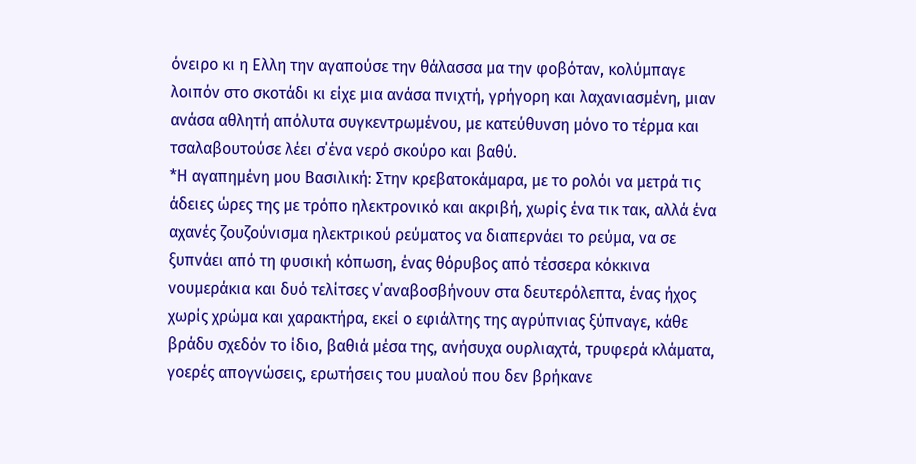όνειρο κι η Ελλη την αγαπούσε την θάλασσα μα την φοβόταν, κολύμπαγε λοιπόν στο σκοτάδι κι είχε μια ανάσα πνιχτή, γρήγορη και λαχανιασμένη, μιαν ανάσα αθλητή απόλυτα συγκεντρωμένου, με κατεύθυνση μόνο το τέρμα και τσαλαβουτούσε λέει σ΄ένα νερό σκούρο και βαθύ.
*Η αγαπημένη μου Βασιλική: Στην κρεβατοκάμαρα, με το ρολόι να μετρά τις άδειες ώρες της με τρόπο ηλεκτρονικό και ακριβή, χωρίς ένα τικ τακ, αλλά ένα αχανές ζουζούνισμα ηλεκτρικού ρεύματος να διαπερνάει το ρεύμα, να σε ξυπνάει από τη φυσική κόπωση, ένας θόρυβος από τέσσερα κόκκινα νουμεράκια και δυό τελίτσες ν΄αναβοσβήνουν στα δευτερόλεπτα, ένας ήχος χωρίς χρώμα και χαρακτήρα, εκεί ο εφιάλτης της αγρύπνιας ξύπναγε, κάθε βράδυ σχεδόν το ίδιο, βαθιά μέσα της, ανήσυχα ουρλιαχτά, τρυφερά κλάματα, γοερές απογνώσεις, ερωτήσεις του μυαλού που δεν βρήκανε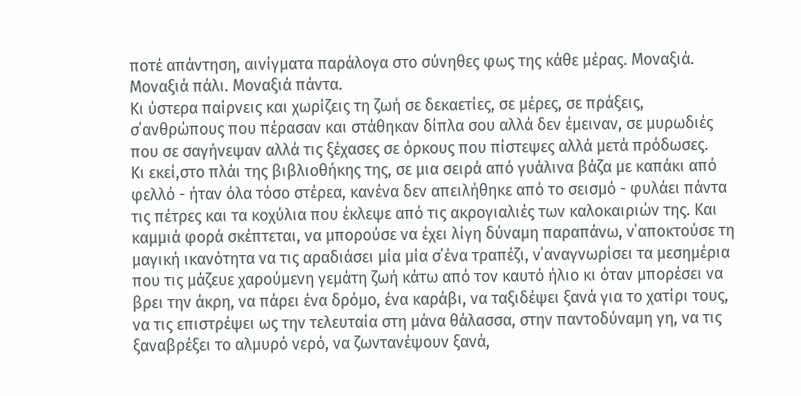ποτέ απάντηση, αινίγματα παράλογα στο σύνηθες φως της κάθε μέρας. Μοναξιά. Μοναξιά πάλι. Μοναξιά πάντα.
Κι ύστερα παίρνεις και χωρίζεις τη ζωή σε δεκαετίες, σε μέρες, σε πράξεις, σ΄ανθρώπους που πέρασαν και στάθηκαν δίπλα σου αλλά δεν έμειναν, σε μυρωδιές που σε σαγήνεψαν αλλά τις ξέχασες σε όρκους που πίστεψες αλλά μετά πρόδωσες.
Κι εκεί,στο πλάι της βιβλιοθήκης της, σε μια σειρά από γυάλινα βάζα με καπάκι από φελλό - ήταν όλα τόσο στέρεα, κανένα δεν απειλήθηκε από το σεισμό - φυλάει πάντα τις πέτρες και τα κοχύλια που έκλεψε από τις ακρογιαλιές των καλοκαιριών της. Και καμμιά φορά σκέπτεται, να μπορούσε να έχει λίγη δύναμη παραπάνω, ν΄αποκτούσε τη μαγική ικανότητα να τις αραδιάσει μία μία σ΄ένα τραπέζι, ν΄αναγνωρίσει τα μεσημέρια που τις μάζευε χαρούμενη γεμάτη ζωή κάτω από τον καυτό ήλιο κι όταν μπορέσει να βρει την άκρη, να πάρει ένα δρόμο, ένα καράβι, να ταξιδέψει ξανά για το χατίρι τους, να τις επιστρέψει ως την τελευταία στη μάνα θάλασσα, στην παντοδύναμη γη, να τις ξαναβρέξει το αλμυρό νερό, να ζωντανέψουν ξανά,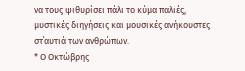να τους ψιθυρίσει πάλι το κύμα παλιές, μυστικές διηγήσεις και μουσικές ανήκουστες στ΄αυτιά των ανθρώπων.
* Ο Οκτώβρης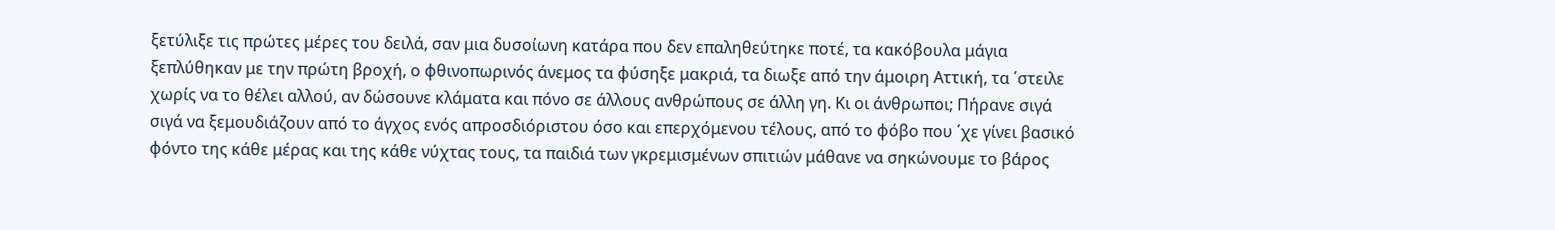ξετύλιξε τις πρώτες μέρες του δειλά, σαν μια δυσοίωνη κατάρα που δεν επαληθεύτηκε ποτέ, τα κακόβουλα μάγια ξεπλύθηκαν με την πρώτη βροχή, ο φθινοπωρινός άνεμος τα φύσηξε μακριά, τα διωξε από την άμοιρη Αττική, τα ΄στειλε χωρίς να το θέλει αλλού, αν δώσουνε κλάματα και πόνο σε άλλους ανθρώπους σε άλλη γη. Κι οι άνθρωποι; Πήρανε σιγά σιγά να ξεμουδιάζουν από το άγχος ενός απροσδιόριστου όσο και επερχόμενου τέλους, από το φόβο που ΄χε γίνει βασικό φόντο της κάθε μέρας και της κάθε νύχτας τους, τα παιδιά των γκρεμισμένων σπιτιών μάθανε να σηκώνουμε το βάρος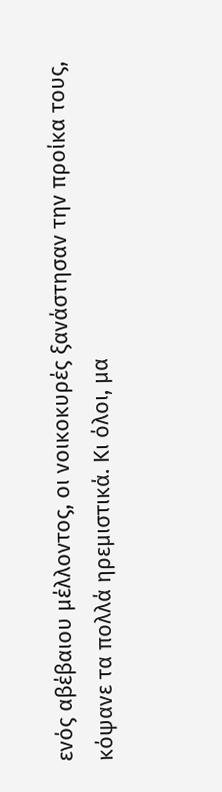ενός αβέβαιου μέλλοντος, οι νοικοκυρές ξανάστησαν την προίκα τους, κόψανε τα πολλά ηρεμιστικά. Κι όλοι, μα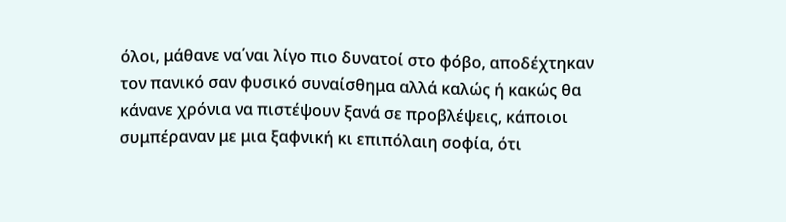όλοι, μάθανε να΄ναι λίγο πιο δυνατοί στο φόβο, αποδέχτηκαν τον πανικό σαν φυσικό συναίσθημα αλλά καλώς ή κακώς θα κάνανε χρόνια να πιστέψουν ξανά σε προβλέψεις, κάποιοι συμπέραναν με μια ξαφνική κι επιπόλαιη σοφία, ότι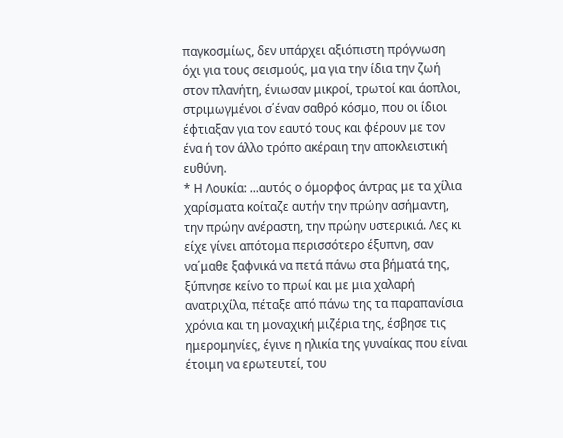παγκοσμίως, δεν υπάρχει αξιόπιστη πρόγνωση όχι για τους σεισμούς, μα για την ίδια την ζωή στον πλανήτη, ένιωσαν μικροί, τρωτοί και άοπλοι, στριμωγμένοι σ΄έναν σαθρό κόσμο, που οι ίδιοι έφτιαξαν για τον εαυτό τους και φέρουν με τον ένα ή τον άλλο τρόπο ακέραιη την αποκλειστική ευθύνη.
* Η Λουκία: ...αυτός ο όμορφος άντρας με τα χίλια χαρίσματα κοίταζε αυτήν την πρώην ασήμαντη, την πρώην ανέραστη, την πρώην υστερικιά. Λες κι είχε γίνει απότομα περισσότερο έξυπνη, σαν να΄μαθε ξαφνικά να πετά πάνω στα βήματά της, ξύπνησε κείνο το πρωί και με μια χαλαρή ανατριχίλα, πέταξε από πάνω της τα παραπανίσια χρόνια και τη μοναχική μιζέρια της, έσβησε τις ημερομηνίες, έγινε η ηλικία της γυναίκας που είναι έτοιμη να ερωτευτεί, του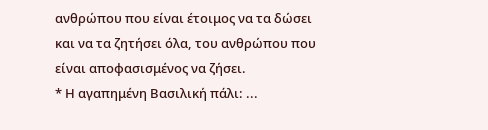ανθρώπου που είναι έτοιμος να τα δώσει και να τα ζητήσει όλα, του ανθρώπου που είναι αποφασισμένος να ζήσει.
* Η αγαπημένη Βασιλική πάλι: ...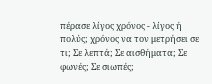πέρασε λίγος χρόνος - λίγος ή πολύς; χρόνος να τον μετρήσει σε τι; Σε λεπτά; Σε αισθήματα; Σε φωνές; Σε σιωπές;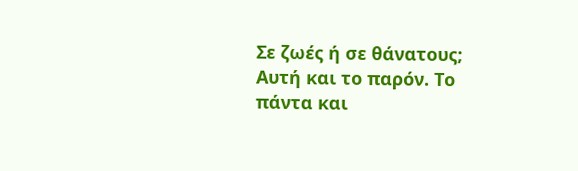Σε ζωές ή σε θάνατους; Αυτή και το παρόν. Το πάντα και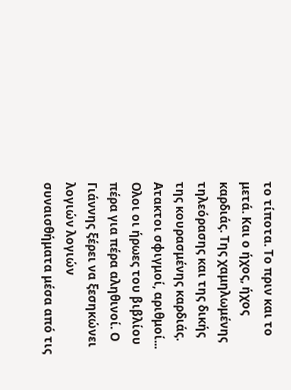το τίποτα. Το πριν και το μετά. Και ο ήχος, ήχος καρδιάς. Της χαμηλωμένης τηλεόρασης και της δικής της κουρασμένης καρδιάς. Ατακτοι σφιγμοί, αριθμοί...
Ολοι οι ήρωες του βιβλίου πέρα για πέρα αληθινοί. Ο Γιάννης ξέρει να ξεσηκώνει λογιών λογιών συναισθήματα μέσα από τις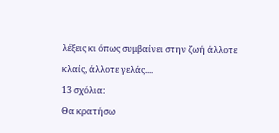λέξεις κι όπως συμβαίνει στην ζωή άλλοτε κλαίς, άλλοτε γελάς....
13 σχόλια:
Θα κρατήσω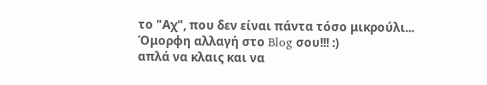το "Αχ", που δεν είναι πάντα τόσο μικρούλι...
Όμορφη αλλαγή στο Blog σου!!! :)
απλά να κλαις και να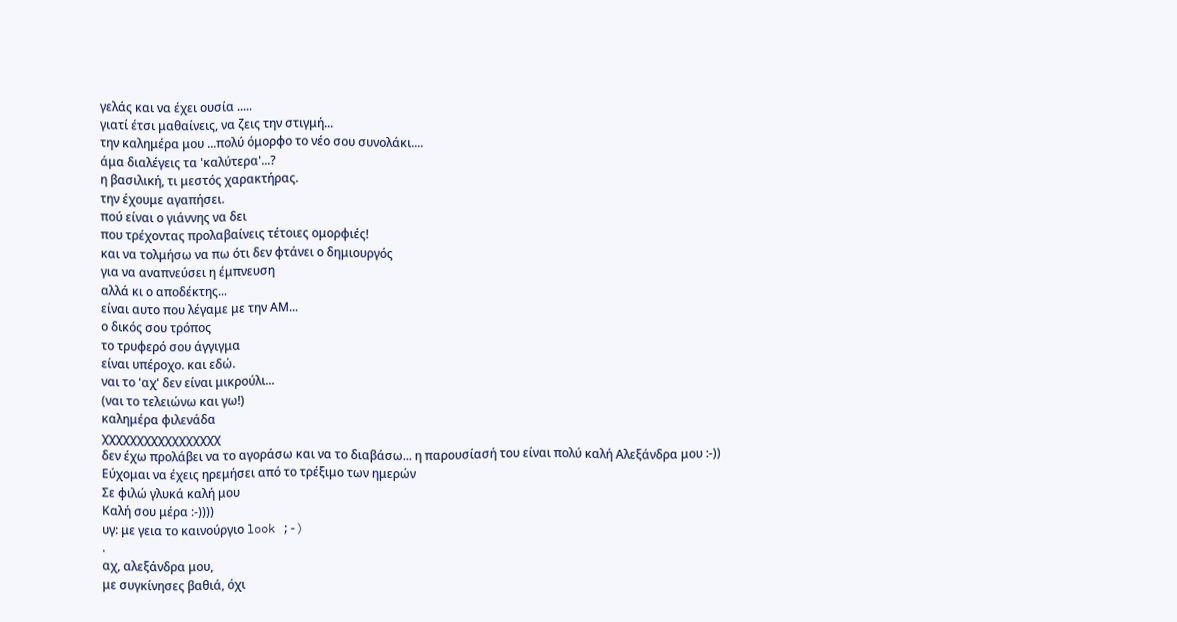γελάς και να έχει ουσία .....
γιατί έτσι μαθαίνεις, να ζεις την στιγμή...
την καλημέρα μου ...πολύ όμορφο το νέο σου συνολάκι....
άμα διαλέγεις τα 'καλύτερα'...?
η βασιλική, τι μεστός χαρακτήρας.
την έχουμε αγαπήσει.
πού είναι ο γιάννης να δει
που τρέχοντας προλαβαίνεις τέτοιες ομορφιές!
και να τολμήσω να πω ότι δεν φτάνει ο δημιουργός
για να αναπνεύσει η έμπνευση
αλλά κι ο αποδέκτης...
είναι αυτο που λέγαμε με την ΑΜ...
ο δικός σου τρόπος
το τρυφερό σου άγγιγμα
είναι υπέροχο. και εδώ.
ναι το 'αχ' δεν είναι μικρούλι...
(ναι το τελειώνω και γω!)
καλημέρα φιλενάδα
χχχχχχχχχχχχχχχχχ
δεν έχω προλάβει να το αγοράσω και να το διαβάσω... η παρουσίασή του είναι πολύ καλή Αλεξάνδρα μου :-))
Εύχομαι να έχεις ηρεμήσει από το τρέξιμο των ημερών
Σε φιλώ γλυκά καλή μου
Καλή σου μέρα :-))))
υγ: με γεια το καινούργιο look ;-)
.
αχ, αλεξάνδρα μου,
με συγκίνησες βαθιά, όχι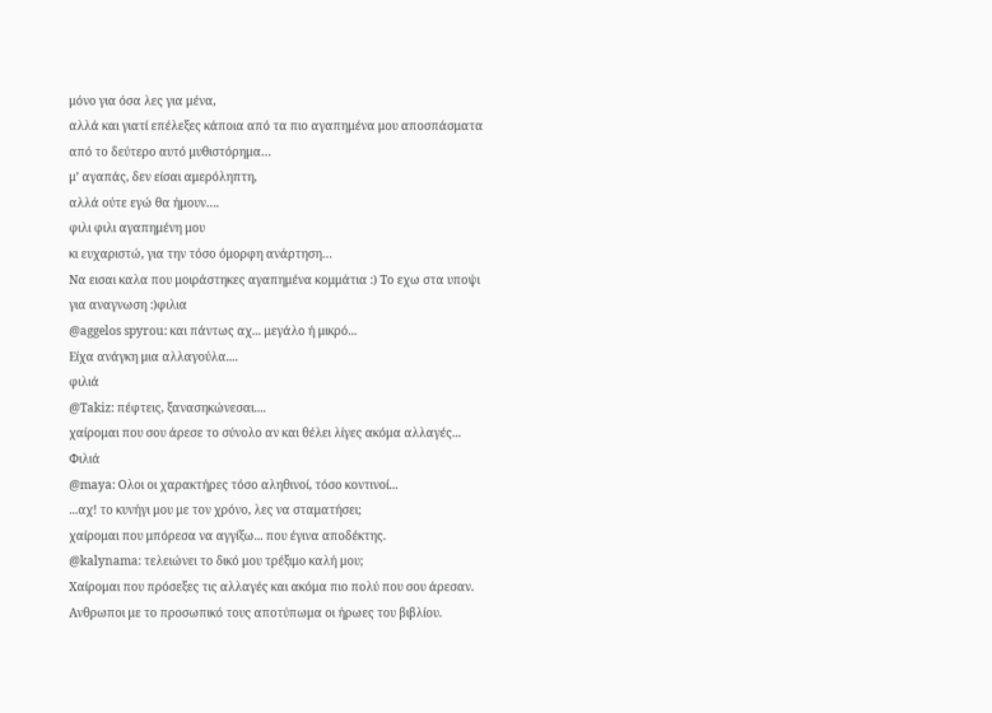μόνο για όσα λες για μένα,
αλλά και γιατί επέλεξες κάποια από τα πιο αγαπημένα μου αποσπάσματα από το δεύτερο αυτό μυθιστόρημα…
μ’ αγαπάς, δεν είσαι αμερόληπτη,
αλλά ούτε εγώ θα ήμουν….
φιλι φιλι αγαπημένη μου
κι ευχαριστώ, για την τόσο όμορφη ανάρτηση…
Nα εισαι καλα που μοιράστηκες αγαπημένα κομμάτια :) Το εχω στα υποψι για αναγνωση :)φιλια
@aggelos spyrou: και πάντως αχ... μεγάλο ή μικρό...
Είχα ανάγκη μια αλλαγούλα....
φιλιά
@Takiz: πέφτεις, ξανασηκώνεσαι....
χαίρομαι που σου άρεσε το σύνολο αν και θέλει λίγες ακόμα αλλαγές...
Φιλιά
@maya: Ολοι οι χαρακτήρες τόσο αληθινοί, τόσο κοντινοί...
...αχ! το κυνήγι μου με τον χρόνο, λες να σταματήσει;
χαίρομαι που μπόρεσα να αγγίξω... που έγινα αποδέκτης.
@kalynama: τελειώνει το δικό μου τρέξιμο καλή μου;
Χαίρομαι που πρόσεξες τις αλλαγές και ακόμα πιο πολύ που σου άρεσαν.
Ανθρωποι με το προσωπικό τους αποτύπωμα οι ήρωες του βιβλίου.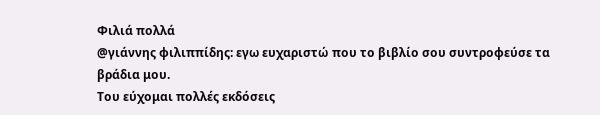Φιλιά πολλά
@γιάννης φιλιππίδης: εγω ευχαριστώ που το βιβλίο σου συντροφεύσε τα βράδια μου.
Του εύχομαι πολλές εκδόσεις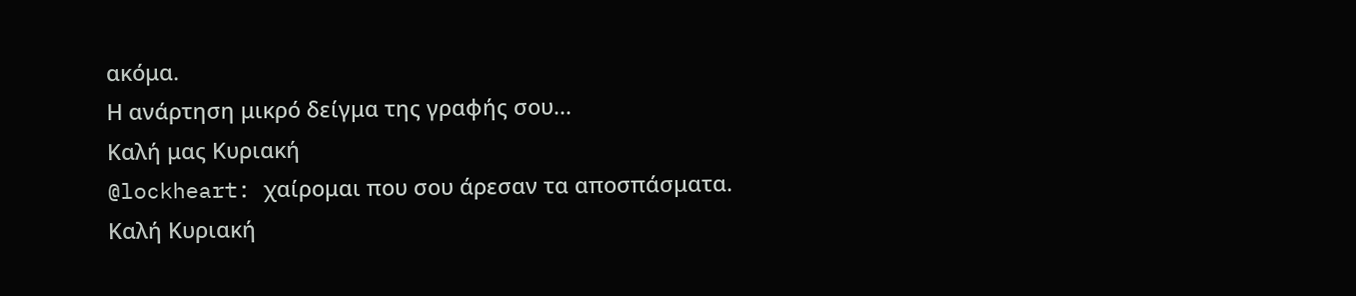ακόμα.
Η ανάρτηση μικρό δείγμα της γραφής σου...
Καλή μας Κυριακή
@lockheart: χαίρομαι που σου άρεσαν τα αποσπάσματα.
Καλή Κυριακή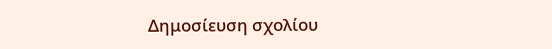Δημοσίευση σχολίου